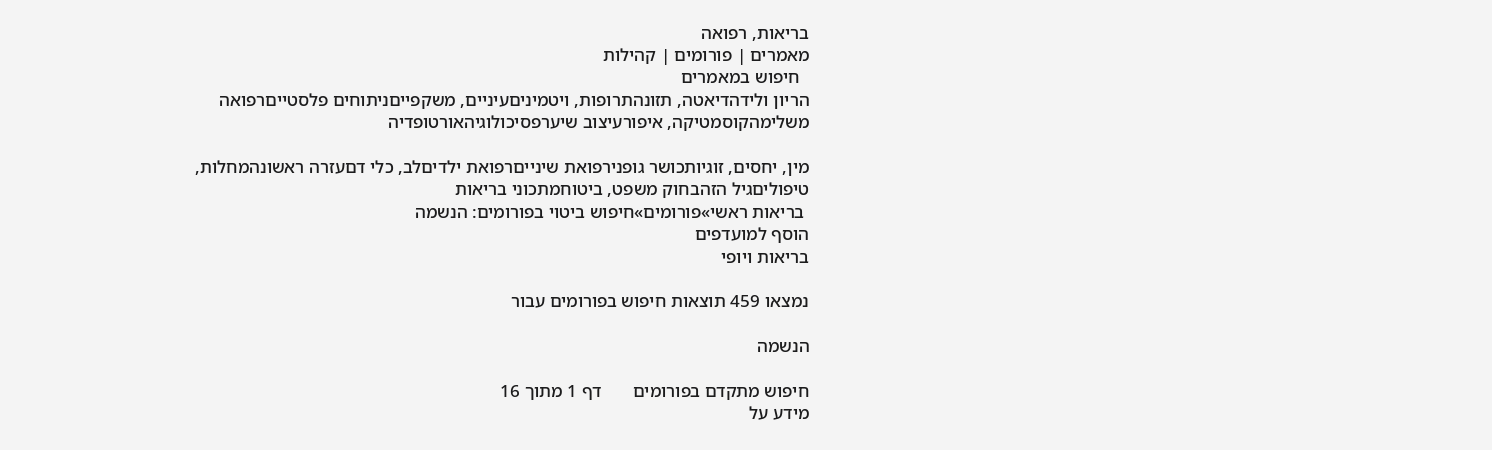בריאות, רפואה
מאמרים | פורומים | קהילות
  חיפוש במאמרים
הריון ולידהדיאטה, תזונהתרופות, ויטמיניםעיניים, משקפייםניתוחים פלסטייםרפואה משלימהקוסמטיקה, איפורעיצוב שיערפסיכולוגיהאורטופדיה

מין, יחסים, זוגיותכושר גופנירפואת שינייםרפואת ילדיםלב, כלי דםעזרה ראשונהמחלות, טיפוליםגיל הזהבחוק משפט, ביטוחמתכוני בריאות
 בריאות ראשי»פורומים»חיפוש ביטוי בפורומים: הנשמה
הוסף למועדפים
בריאות ויופי

נמצאו 459 תוצאות חיפוש בפורומים עבור

הנשמה

חיפוש מתקדם בפורומים       דף 1 מתוך 16
מידע על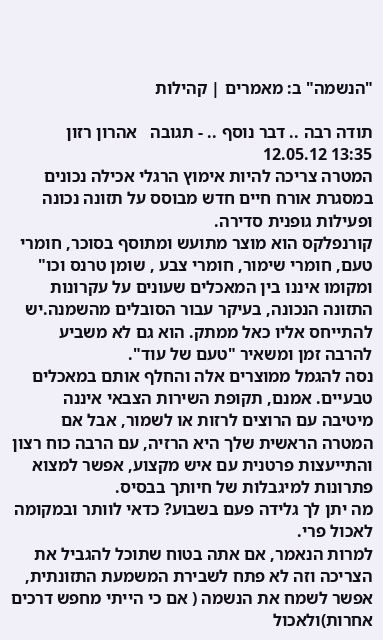"הנשמה" ב: מאמרים | קהילות

תודה רבה .. דבר נוסף .. - תגובה   אהרון רזון
13:35 12.05.12
המטרה צריכה להיות אימוץ הרגלי אכילה נכונים במסגרת אורח חיים חדש מבוסס על תזונה נכונה ופעילות גופנית סדירה.
קורנפלקס הוא מוצר מתועש ומתוסף בסוכר, חומרי טעם, חומרי שימור, חומרי צבע , שומן טרנס וכו" ומקומו איננו בין המאכלים שעונים על עקרונות התזונה הנכונה, בעיקר עבור הסובלים מהשמנה.יש להתייחס אליו כאל ממתק. הוא גם לא משביע להרבה זמן ומשאיר "טעם של עוד".
נסה להגמל ממוצרים אלה והחלף אותם במאכלים טבעיים. אמנם, תקופת השירות הצבאי איננה מיטיבה עם הרוצים לרזות או לשמור, אבל אם המטרה הראשית שלך היא הרזיה, עם הרבה כוח רצון והתייעצות פרטנית עם איש מקצוע, אפשר למצוא פתרונות למיגבלות של חיותך בבסיס.
מה יתן לך גלידה פעם בשבוע? כדאי לוותר ובמקומה לאכול פרי.
למרות הנאמר, אם אתה בטוח שתוכל להגביל את הצריכה וזה לא פתח לשבירת המשמעת התזונתית, אפשר לשמח את הנשמה ( אם כי הייתי מחפש דרכים אחרות)ולאכול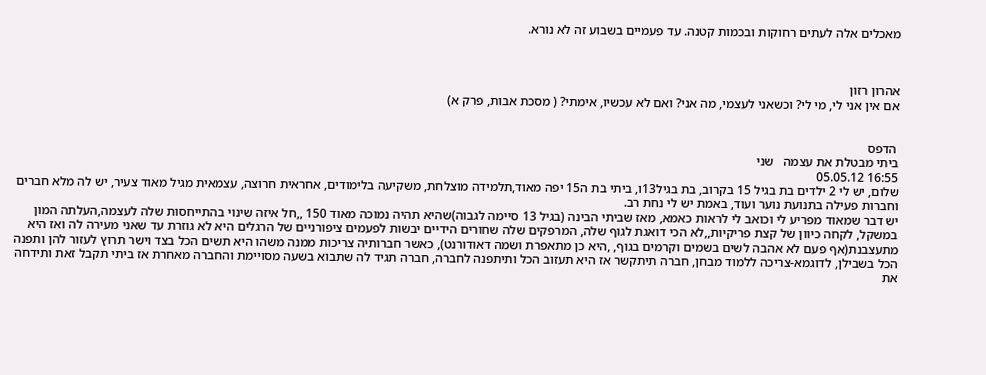מאכלים אלה לעתים רחוקות ובכמות קטנה. עד פעמיים בשבוע זה לא נורא.



אהרון רזון
אם אין אני לי, מי לי? וכשאני לעצמי, מה אני? ואם לא עכשיו, אימתי? ( מסכת אבות, פרק א)


 הדפס
ביתי מבטלת את עצמה   שני
16:55 05.05.12
שלום, יש לי 2 ילדים בת בגיל 15 בקרוב, בת בגיל13ו, ביתי בת ה15 יפה מאוד,תלמידה מוצלחת, משקיעה בלימודים, אחראית חרוצה, עצמאית מגיל מאוד צעיר, יש לה מלא חברים וחברות פעילה בתנועת נוער ועוד, באמת יש לי נחת רב.
יש דבר שמאוד מפריע לי וכואב לי לראות כאמא, מאז שביתי הבינה (בגיל 13 סיימה לגבוה)שהיא תהיה נמוכה מאוד 150 ,,חל איזה שינוי בהתייחסות שלה לעצמה,העלתה המון במשקל, לקחה כיוון של קצת פריקיות,,לא הכי דואגת לגוף שלה, המרפקים שלה שחורים הידיים יבשות לפעמים ציפורניים של הרגלים היא לא גוזרת עד שאני מעירה לה ואז היא מתעצבנת(אף פעם לא אהבה לשים בשמים וקרמים בגוף, ,היא כן מתאפרת ושמה דאודורנט), כאשר חברותיה צריכות ממנה משהו היא תשים הכל בצד וישר תרוץ לעזור להן ותפנה הכל בשבילן, לדוגמא-צריכה ללמוד מבחן, חברה תיתקשר אז היא תעזוב הכל ותיתפנה לחברה, חברה תגיד לה שתבוא בשעה מסויימת והחברה מאחרת אז ביתי תקבל זאת ותידחה את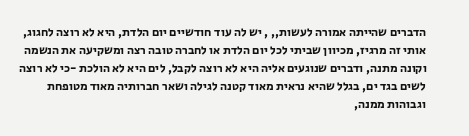הדברים שהייתה אמורה לעשות,, , יש לה עוד חודשיים יום הלדת, היא לא רוצה לחגוג, אותי זה מרגיז, מכיוון שביתי לכל יום הלדת או לחברה טובה רצה ומשקיעה את הנשמה וקונה מתנה, ודברים שנוגעים אליה היא לא רוצה לקבל, לים היא לא הולכת -כי לא רוצה לשים בגד ים, בגלל שהיא נראית מאוד קטנה לגילה ושאר חברותיה מאוד מטופחת וגבוהות ממנה,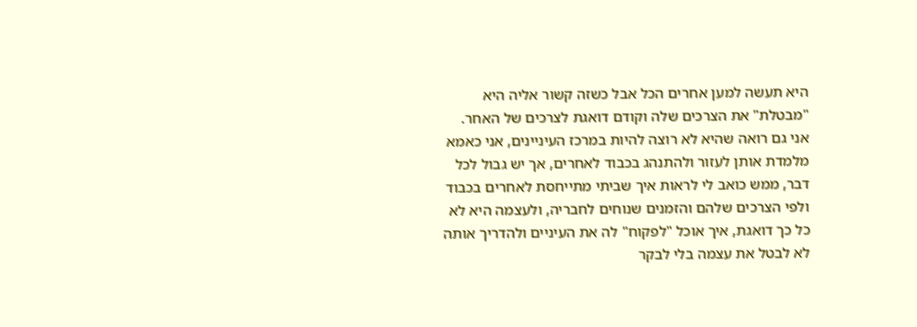היא תעשה למען אחרים הכל אבל כשזה קשור אליה היא "מבטלת" את הצרכים שלה וקודם דואגת לצרכים של האחר. אני גם רואה שהיא לא רוצה להיות במרכז העיניינים, אני כאמא מלמדת אותן לעזור ולהתנהג בכבוד לאחרים, אך יש גבול לכל דבר, ממש כואב לי לראות איך שביתי מתייחסת לאחרים בכבוד ולפי הצרכים שלהם והזמנים שנוחים לחבריה, ולעצמה היא לא כל כך דואגת, איך אוכל "לפקוח" לה את העיניים ולהדריך אותה לא לבטל את עצמה בלי לבקר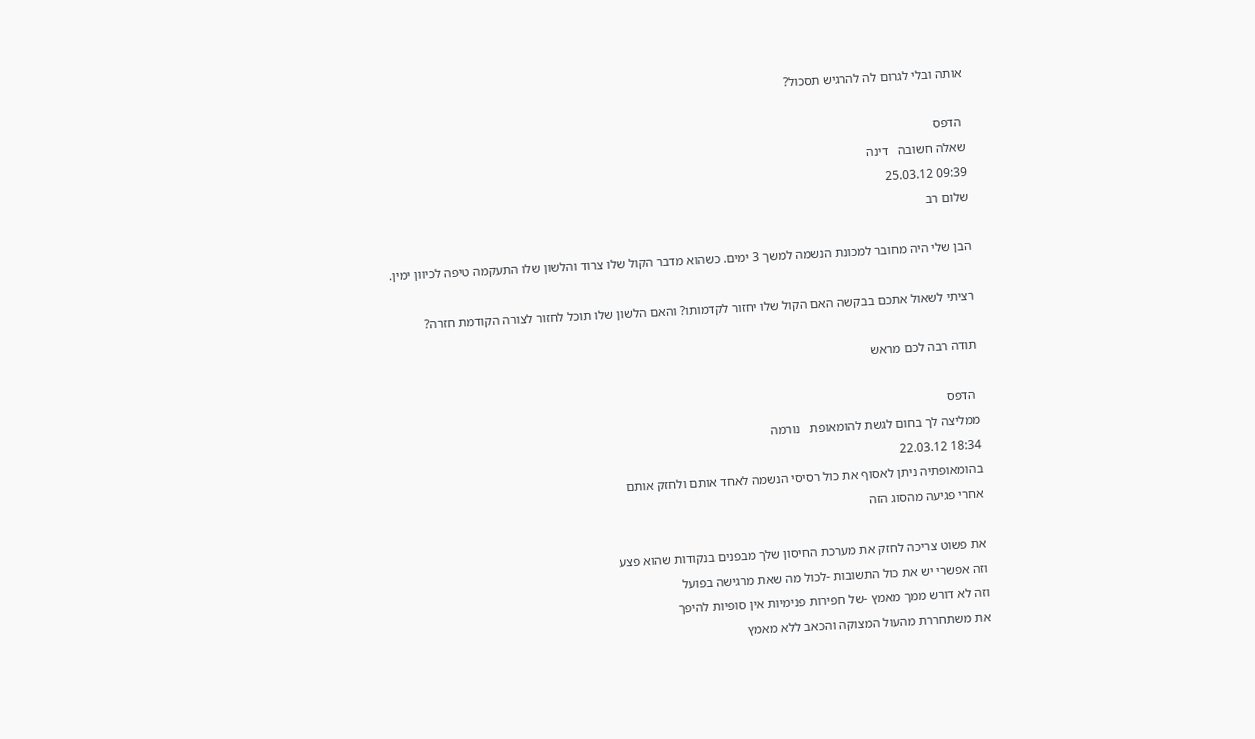אותה ובלי לגרום לה להרגיש תסכול?

 הדפס
שאלה חשובה   דינה
09:39 25.03.12
שלום רב

הבן שלי היה מחובר למכונת הנשמה למשך 3 ימים. כשהוא מדבר הקול שלו צרוד והלשון שלו התעקמה טיפה לכיוון ימין.

רציתי לשאול אתכם בבקשה האם הקול שלו יחזור לקדמותו? והאם הלשון שלו תוכל לחזור לצורה הקודמת חזרה?

תודה רבה לכם מראש

 הדפס
ממליצה לך בחום לגשת להומאופת   נורמה
18:34 22.03.12
בהומאופתיה ניתן לאסוף את כול רסיסי הנשמה לאחד אותם ולחזק אותם
אחרי פגיעה מהסוג הזה

את פשוט צריכה לחזק את מערכת החיסון שלך מבפנים בנקודות שהוא פצע
וזה אפשרי יש את כול התשובות -לכול מה שאת מרגישה בפועל
וזה לא דורש ממך מאמץ -של חפירות פנימיות אין סופיות להיפך
את משתחררת מהעול המצוקה והכאב ללא מאמץ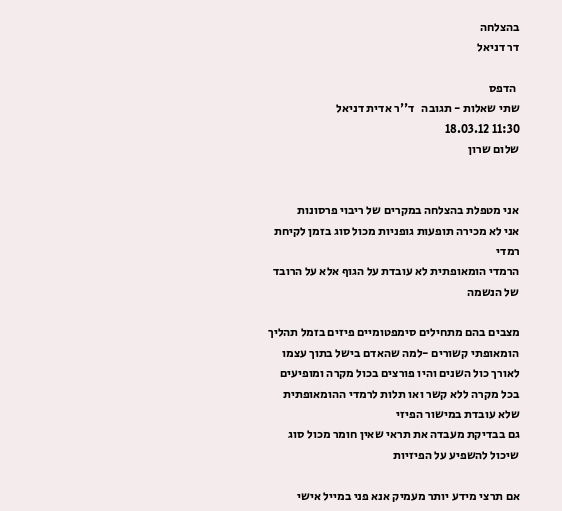בהצלחה
דר דניאל

 הדפס
שתי שאלות - תגובה   ד''ר אדית דניאל
11:30 18.03.12
שלום שרון


אני מטפלת בהצלחה במקרים של ריבוי פרסונות
אני לא מכירה תופעות גופניות מכול סוג בזמן לקיחת רמדי
הרמדי הומאופתית לא עובדת על הגוף אלא על הרובד של הנשמה

מצבים בהם מתחילים סימפטומיים פיזים בזמל תהליך הומאופתי קשורים -למה שהאדם בישל בתוך עצמו לאורך כול השנים והיו פורצים בכול מקרה ומופיעים בכל מקרה ללא קשר ואו תלות לרמדי ההומאופתית שלא עובדת במישור הפיזי
גם בבדיקת מעבדה את תראי שאין חומר מכול סוג שיכול להשפיע על הפיזיות

אם תרצי מידע יותר מעמיק אנא פני במייל אישי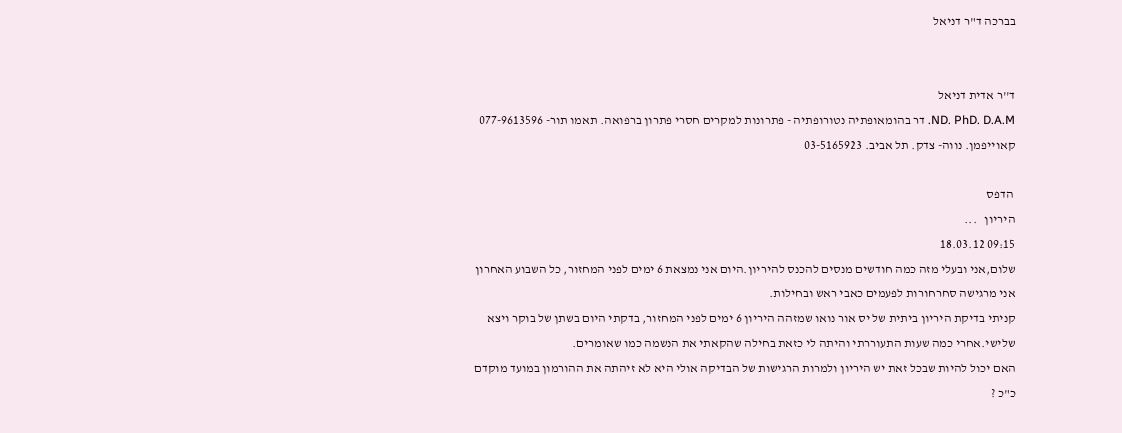בברכה ד"ר דניאל


ד''ר אדית דניאל
ND. PhD. D.A.M. דר בהומאופתיה נטורופתיה - פתרונות למקרים חסרי פתרון ברפואה. תאמו תור- 077-9613596
קאוייפמן. נווה- צדק. תל אביב. 03-5165923

 הדפס
היריון   ...
09:15 18.03.12
שלום,אני ובעלי מזה כמה חודשים מנסים להכנס להיריון.היום אני נמצאת 6 ימים לפני המחזור, כל השבוע האחרון אני מרגישה סחרחורות לפעמים כאבי ראש ובחילות.
קניתי בדיקת היריון ביתית של יס אור נואו שמזהה היריון 6 ימים לפני המחזור, בדקתי היום בשתן של בוקר ויצא שלישי.אחרי כמה שעות התעוררתי והיתה לי כזאת בחילה שהקאתי את הנשמה כמו שאומרים.
האם יכול להיות שבכל זאת יש היריון ולמרות הרגישות של הבדיקה אולי היא לא זיהתה את ההורמון במועד מוקדם כ"כ ?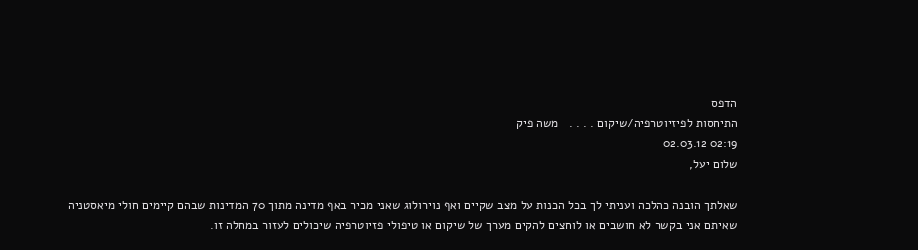הדפס
התיחסות לפיזיוטרפיה/שיקום . . . .   משה פיק
02:19 02.03.12
שלום יעל,

שאלתך הובנה כהלכה ועניתי לך בכל הכנות על מצב שקיים ואף נוירולוג שאני מכיר באף מדינה מתוך 70 המדינות שבהם קיימים חולי מיאסטניה שאיתם אני בקשר לא חושבים או לוחצים להקים מערך של שיקום או טיפולי פזיוטרפיה שיכולים לעזור במחלה זו.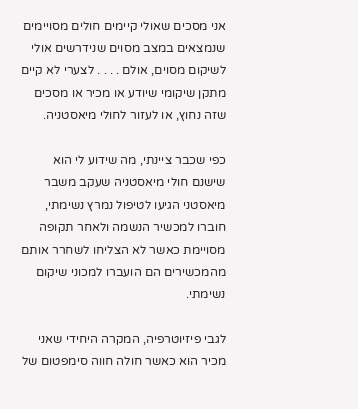אני מסכים שאולי קיימים חולים מסויימים שנמצאים במצב מסוים שנידרשים אולי לשיקום מסוים, אולם . . . . לצערי לא קיים מתקן שיקומי שיודע או מכיר או מסכים שזה נחוץ, או לעזור לחולי מיאסטניה.

כפי שכבר ציינתי, מה שידוע לי הוא שישנם חולי מיאסטניה שעקב משבר מיאסטני הגיעו לטיפול נמרץ נשימתי, חוברו למכשיר הנשמה ולאחר תקופה מסויימת כאשר לא הצליחו לשחרר אותם מהמכשירים הם הועברו למכוני שיקום נשימתי.

לגבי פיזיוטרפיה, המקרה היחידי שאני מכיר הוא כאשר חולה חווה סימפטום של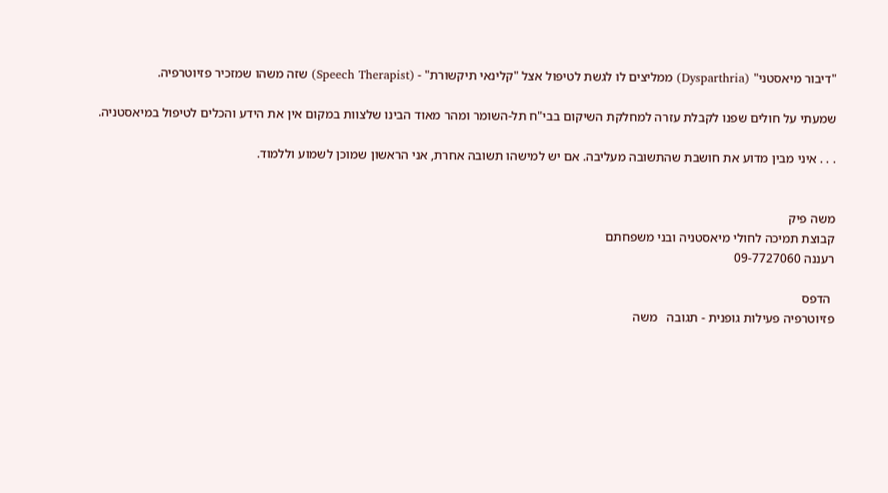"דיבור מיאסטני" (Dysparthria) ממליצים לו לגשת לטיפול אצל "קלינאי תיקשורת" - (Speech Therapist) שזה משהו שמזכיר פזיוטרפיה.

שמעתי על חולים שפנו לקבלת עזרה למחלקת השיקום בבי"ח תל-השומר ומהר מאוד הבינו שלצוות במקום אין את הידע והכלים לטיפול במיאסטניה.

. . . איני מבין מדוע את חושבת שהתשובה מעליבה. אם יש למישהו תשובה אחרת, אני הראשון שמוכן לשמוע וללמוד.


משה פיק
קבוצת תמיכה לחולי מיאסטניה ובני משפחתם
רעננה 09-7727060

 הדפס
פזיוטרפיה פעילות גופנית - תגובה   משה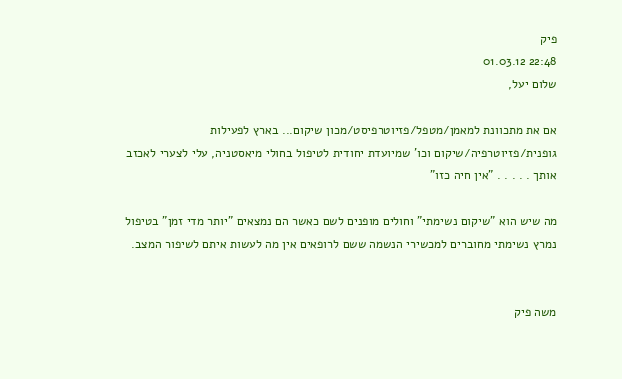פיק
22:48 01.03.12
שלום יעל,

אם את מתכוונת למאמן/מטפל/פזיוטרפיסט/מכון שיקום... בארץ לפעילות גופנית/פזיוטרפיה/שיקום וכו' שמיועדת יחודית לטיפול בחולי מיאסטניה, עלי לצערי לאכזב אותך . . . . . "אין חיה כזו"

מה שיש הוא "שיקום נשימתי" וחולים מופנים לשם כאשר הם נמצאים "יותר מדי זמן" בטיפול נמרץ נשימתי מחוברים למכשירי הנשמה ששם לרופאים אין מה לעשות איתם לשיפור המצב.


משה פיק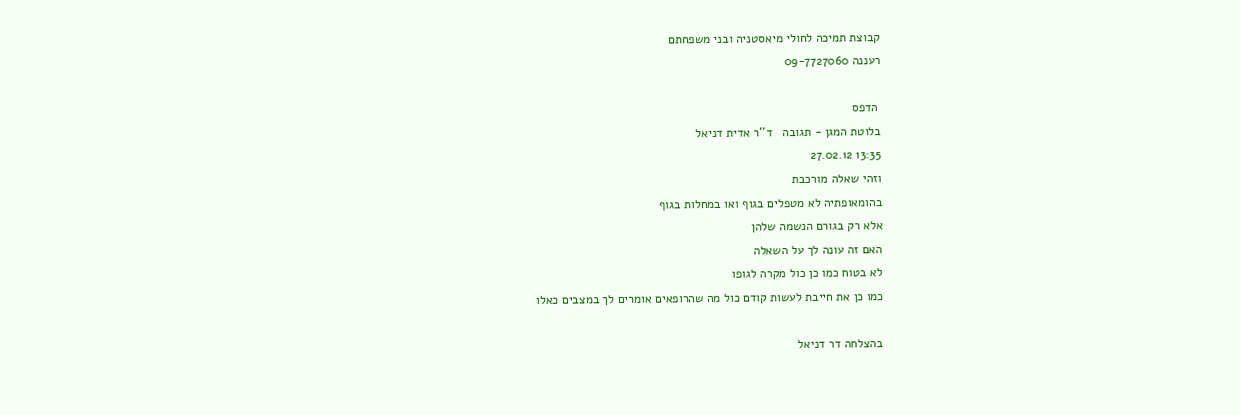קבוצת תמיכה לחולי מיאסטניה ובני משפחתם
רעננה 09-7727060

 הדפס
בלוטת המגן - תגובה   ד''ר אדית דניאל
13:35 27.02.12
וזהי שאלה מורכבת
בהומאופתיה לא מטפלים בגוף ואו במחלות בגוף
אלא רק בגורם הנשמה שלהן
האם זה עונה לך על השאלה
לא בטוח כמו כן כול מקרה לגופו
כמו כן את חייבת לעשות קודם כול מה שהרופאים אומרים לך במצבים כאלו

בהצלחה דר דניאל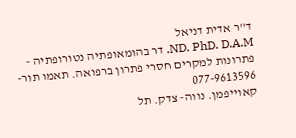ד''ר אדית דניאל
ND. PhD. D.A.M. דר בהומאופתיה נטורופתיה - פתרונות למקרים חסרי פתרון ברפואה. תאמו תור- 077-9613596
קאוייפמן. נווה- צדק. תל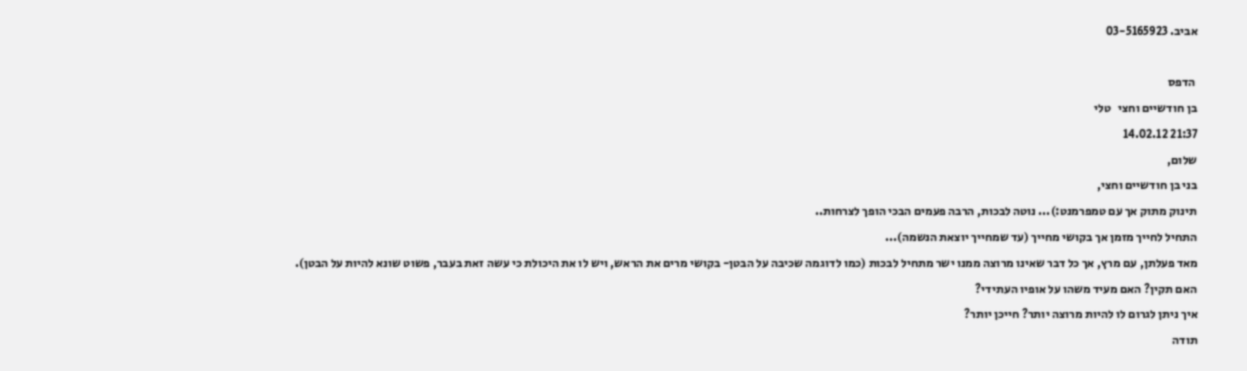אביב. 03-5165923

 הדפס
בן חודשיים וחצי   טלי
21:37 14.02.12
שלום,
בני בן חודשיים וחצי,
תינוק מתוק אך עם טמפרמנט:)... נוטה לבכות, הרבה פעמים הבכי הופך לצרחות..
התחיל לחייך מזמן אך בקושי מחייך (עד שמחייך יוצאת הנשמה)...
מאד פעלתן, עם מרץ, אך כל דבר שאינו מרוצה ממנו ישר מתחיל לבכות (כמו לדוגמה שכיבה על הבטן- בקושי מרים את הראש, ויש לו את היכולת כי עשה זאת בעבר, פשוט שונא להיות על הבטן).
האם תקין? האם מעיד משהו על אופיו העתידי?
איך ניתן לגרום לו להיות מרוצה יותר? חייכן יותר?
תודה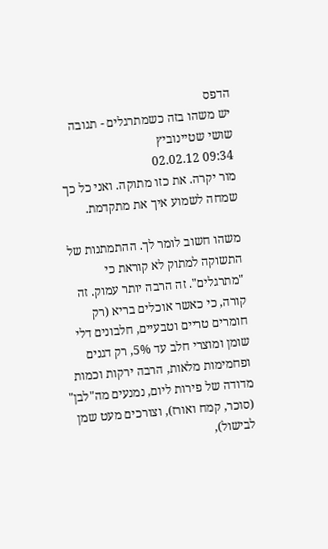הדפס
יש משהו בזה כשמתרגלים - תגובה   שושי שטיינוביץ
09:34 02.02.12
מור יקרה. את כזו מתוקה. ואני כל כך שמחה לשמוע איך את מתקדמת.

משהו חשוב לומר לך. ההתמתנות של התשוקה למתוק לא קוראת כי "מתרגלים". זה הרבה יותר עמוק. זה קורה, כי כאשר אוכלים בריא (רק חומרים טריים וטבעיים, חלבונים דלי שומן ומוצרי חלב עד 5%, רק דגנים ופחמימות מלאות, הרבה ירקות וכמות מדודה של פירות ליום, נמנעים מה"לבן" (סוכר, קמח ואורז), וצורכים מעט שמן לבישול),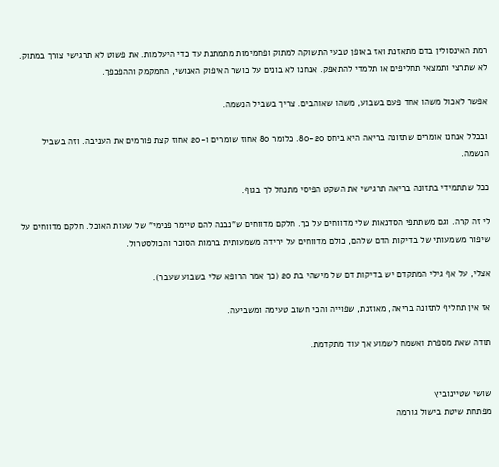רמת האינסולין בדם מתאזנת ואז באופן טבעי התשוקה למתוק ופחמימות מתמתנת עד כדי היעלמות. את פשוט לא תרגישי צורך במתוק. לא שתרצי ותמצאי תחליפים או תלמדי להתאפק. אנחנו לא בונים על כושר האיפוק האנושי, החמקמק וההפכפך.

אפשר לאכול משהו אחד פעם בשבוע, משהו שאוהבים. צריך בשביל הנשמה.

ובכלל אנחנו אומרים שתזונה בריאה היא ביחס 80-20. כלומר 80 אחוז שומרים ו-20 אחוז קצת פורמים את העניבה. וזה בשביל הנשמה.

ככל שתתמידי בתזונה בריאה תרגישי את השקט הפיסי מתנחל לך בגוף.

לי זה קרה. וגם משתתפי הסדנאות שלי מדווחים על כך. חלקם מדווחים ש"נבנה להם טיימר פנימי" של שעות האוכל. חלקם מדווחים על שיפור משמעותי של בדיקות הדם שלהם, כולם מדווחים על ירידה משמעותית ברמות הסוכר והכולסטרול.

אצלי, על אף גילי המתקדם יש בדיקות דם של מישהי בת 20 (כך אמר הרופא שלי בשבוע שעבר).

אז אין תחליף לתזונה בריאה, מאוזנת, שפוייה והכי חשוב טעימה ומשביעה.

תודה שאת מספרת ואשמח לשמוע אך עוד מתקדמת.


שושי שטיינוביץ
מפתחת שיטת בישול גורמה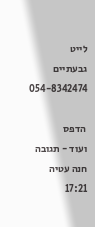לייט
גבעתיים 054-8342474

 הדפס
ועוד - תגובה   חנה עטיה
17:21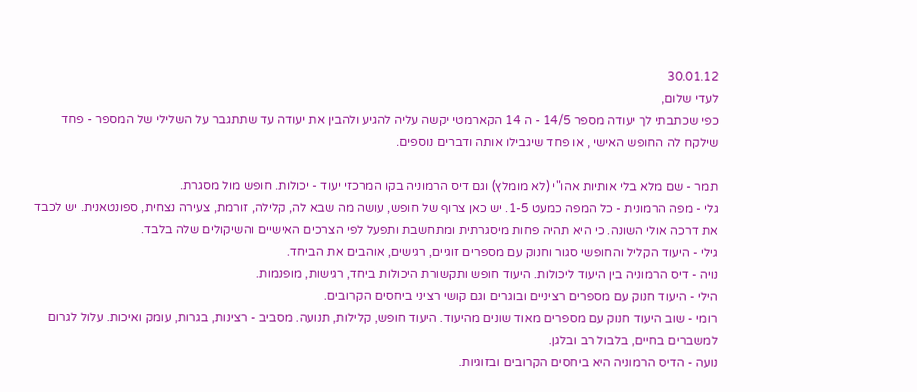30.01.12
לעדי שלום,
כפי שכתבתי לך יעודה מספר 14/5 - ה 14 הקארמטי יקשה עליה להגיע ולהבין את יעודה עד שתתגבר על השלילי של המספר - פחד שילקח לה החופש האישי , או פחד שיגבילו אותה ודברים נוספים.

תמר - שם מלא בלי אותיות אהו"י (לא מומלץ) וגם דיס הרמוניה בקו המרכזי יעוד - יכולות. חופש מול מסגרת.
גלי - מפה הרמונית - כל המפה כמעט 1-5. יש כאן צרוף של חופש, עושה מה שבא לה, קלילה, זורמת, צעירה נצחית, ספונטאנית. יש לכבד את דרכה אולי השונה. כי היא תהיה פחות מיסגרתית ומתחשבת ותפעל לפי הצרכים האישיים והשיקולים שלה בלבד.
גילי - היעוד הקליל והחופשי סגור וחנוק עם מספרים זוגיים, רגישים, אוהבים את הביחד.
נויה - דיס הרמוניה בין היעוד ליכולות. היעוד חופש ותקשורת היכולות ביחד, רגישות, מופנמות.
הילי - היעוד חנוק עם מספרים רציניים ובוגרים וגם קושי רציני ביחסים הקרובים.
רומי - שוב היעוד חנוק עם מספרים מאוד שונים מהיעוד. היעוד חופש, קלילות, תנועה. מסביב - רצינות, בגרות, עומק ואיכות. עלול לגרום למשברים בחיים, בלבול רב ובלגן.
נועה - הדיס הרמוניה היא ביחסים הקרובים ובזוגיות.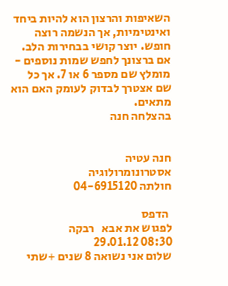השאיפות והרצון הוא להיות ביחד ואינטימיות, אך הנשמה רוצה חופש. יוצר קושי בבחירות הלב.
אם ברצונך לחפש שמות נוספים - מומלץ שם מספר 6 או 7. אך כל שם אצטרך לבדוק לעומק האם הוא מתאים.
בהצלחה חנה


חנה עטיה
אסטרונומרולוגיה
חולתה 04-6915120

 הדפס
לפגוש את אבא   רבקה
08:30 29.01.12
שלום אני נשואה 8 שנים +שתי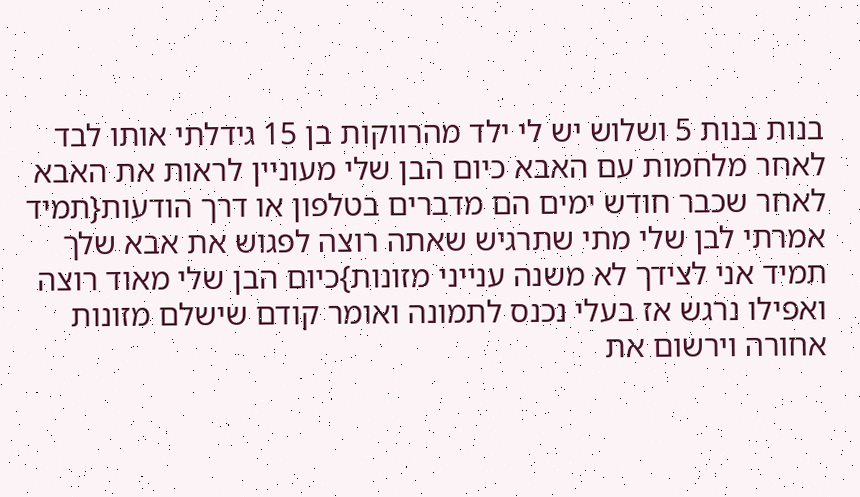בנות בנות 5 ושלוש יש לי ילד מהרווקות בן 15 גידלתי אותו לבד לאחר מלחמות עם האבא כיום הבן שלי מעוניין לראות את האבא לאחר שכבר חודש ימים הם מדברים בטלפון או דרך הודעות{תמיד אמרתי לבן שלי מתי שתרגיש שאתה רוצה לפגוש את אבא שלך תמיד אני לצידך לא משנה ענייני מזונות}כיום הבן שלי מאוד רוצה ואפילו נרגש אז בעלי נכנס לתמונה ואומר קודם שישלם מזונות אחורה וירשום את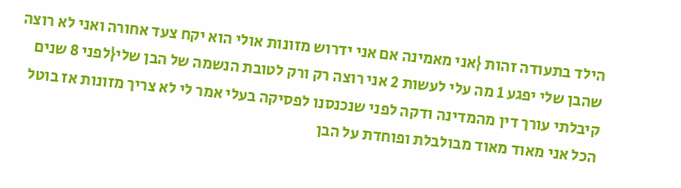הילד בתעודה זהות {אני מאמינה אם אני ידרוש מזונות אולי הוא יקח צעד אחורה ואני לא רוצה שהבן שלי יפגע 1 מה עלי לעשות 2 אני רוצה רק ורק לטובת הנשמה של הבן שלי{לפני 8 שנים קיבלתי עורך דין מהמדינה ודקה לפני שנכנסנו לפסיקה בעלי אמר לי לא צריך מזונות אז בוטל הכל אני מאוד מאוד מבולבלת ופוחדת על הבן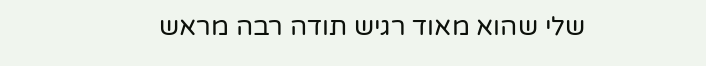שלי שהוא מאוד רגיש תודה רבה מראש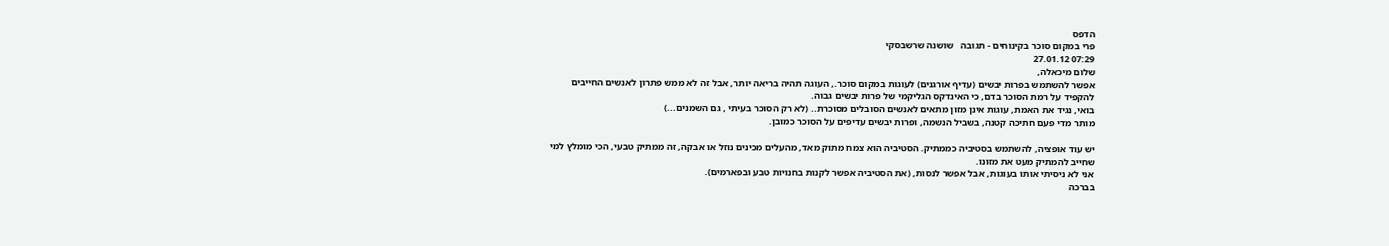הדפס
פרי במקום סוכר בקינוחים - תגובה   שושנה שרשבסקי
07:29 27.01.12
שלום מיכאלה,
אפשר להשתמש בפרות יבשים (עדיף אורגנים) לעוגות במקום סוכר., העוגה תהיה בריאה יותר, אבל זה לא ממש פתרון לאנשים החייבים להקפיד על רמת הסוכר בדם, כי האינדקס הגליקמי של פרות יבשים גבוה.
בואי, נגיד את האמת, עוגות אינן מזון מתאים לאנשים הסובלים מסוכרת.. (לא רק הסוכר בעיתי , גם השמנים...)
מותר מדי פעם חתיכה קטנה, בשביל הנשמה, ופרות יבשים עדיפים על הסוכר כמובן.

יש עוד אופציה, להשתמש בסטיביה כממתיק. הסטיביה הוא צמח מתוק מאד, מהעלים מכינים נוזל או אבקה, זה ממתיק טבעי, הכי מומלץ למי שחייב להמתיק מעט את מזונו.
אני לא ניסיתי אותו בעוגות, אבל אפשר לנסות, (את הסטיביה אפשר לקנות בחנויות טבע ובפארמים).
בברכה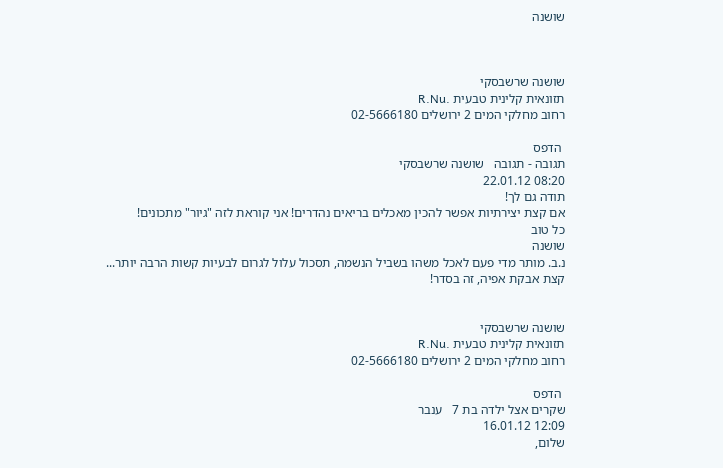שושנה



שושנה שרשבסקי
תזונאית קלינית טבעית .R.Nu
רחוב מחלקי המים 2 ירושלים 02-5666180

 הדפס
תגובה - תגובה   שושנה שרשבסקי
08:20 22.01.12
תודה גם לך!
אם קצת יצירתיות אפשר להכין מאכלים בריאים נהדרים! אני קוראת לזה "גיור" מתכונים!
כל טוב
שושנה
נ.ב. מותר מדי פעם לאכל משהו בשביל הנשמה, תסכול עלול לגרום לבעיות קשות הרבה יותר...
קצת אבקת אפיה, זה בסדר!


שושנה שרשבסקי
תזונאית קלינית טבעית .R.Nu
רחוב מחלקי המים 2 ירושלים 02-5666180

 הדפס
שקרים אצל ילדה בת 7   ענבר
12:09 16.01.12
שלום,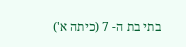בתי בת ה- 7 (כיתה א')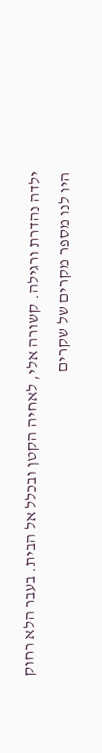ילדה נהדרת ורגילה. קשורה אלי, לאחיה הקטן ובכלל אל הבית. בעבר הלא רחוק היו לנו מספר מקרים של שקרים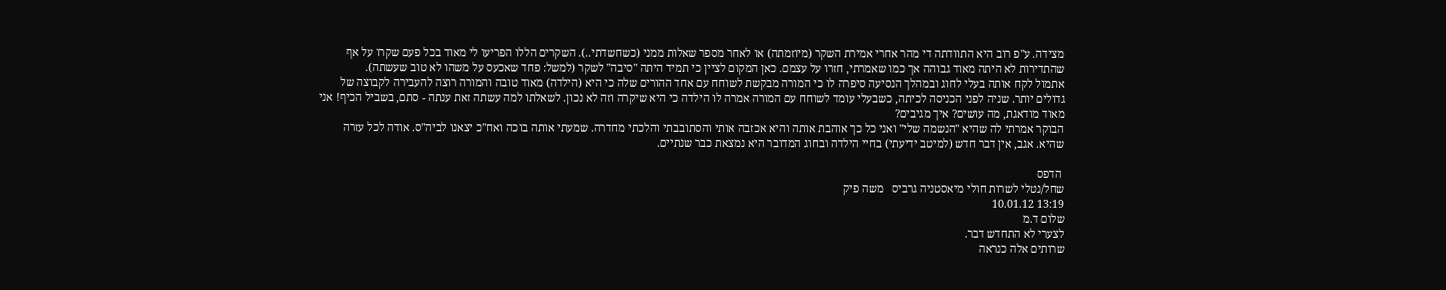מצידה. ע"פ רוב היא התוודתה די מהר אחרי אמירת השקר (מיוזמתה) או לאחר מספר שאלות ממני (כשחשדתי..). השקרים הללו הפריעו לי מאוד בכל פעם שקרו על אף שהתדירות לא היתה מאוד גבוהה אך כמו שאמרתי, חזרו על עצמם. כאן המקום לציין כי תמיד היתה "סיבה" לשקר (למשל: פחד שאכעס על משהו לא טוב שעשתה).
אתמול לקח אותה בעלי לחוג ובמהלך הנסיעה סיפרה לו כי המורה מבקשת לשוחח עם אחד ההורים שלה כי היא (הילדה) מאוד טובה והמורה רוצה להעבירה לקבוצה של גדולים יותר. שניה לפני הכניסה לכיתה, כשבעלי עומד לשוחח עם המורה אמרה לו הילדה כי היא שיקרה וזה לא נכון. לשאלתו למה עשתה זאת ענתה - סתם, בשביל הכיף! אני מאוד מודאגת, מה עושים? איך מגיבים?
הבוקר אמרתי לה שהיא "הנשמה שלי" ואני כל כך אוהבת אותה והיא אכזבה אותי והסתובבתי והלכתי מחדרה. שמעתי אותה בוכה ואח"כ יצאנו לביה"ס. אודה לכל עזרה שהיא. אגב, אין דבר חדש (למיטב ידיעתי) בחיי הילדה ובחוג המדובר היא נמצאת כבר שנתיים.

 הדפס
שחל/נטלי לשרות חולי מיאסטניה גרביס   משה פיק
13:19 10.01.12
שלום ד.מ
לצערי לא התחדש דבר.
שרותים אלה כנראה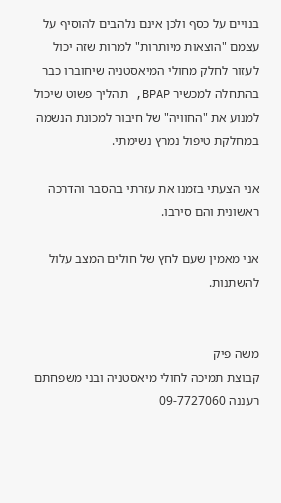בנויים על כסף ולכן אינם נלהבים להוסיף על עצמם "הוצאות מיותרות" למרות שזה יכול לעזור לחלק מחולי המיאסטניה שיחוברו כבר בהתחלה למכשיר BPAP, תהליך פשוט שיכול למנוע את "החוויה" של חיבור למכונת הנשמה במחלקת טיפול נמרץ נשימתי.

אני הצעתי בזמנו את עזרתי בהסבר והדרכה ראשונית והם סירבו.

אני מאמין שעם לחץ של חולים המצב עלול להשתנות.


משה פיק
קבוצת תמיכה לחולי מיאסטניה ובני משפחתם
רעננה 09-7727060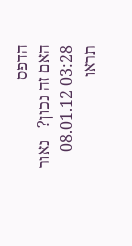הדפס
האם זה נכון?   נאור
03:28 08.01.12
תראו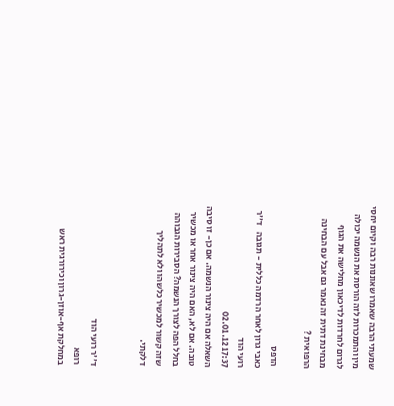שמעתי הרבה שאמרו שאוננות רבה וקיום יחסי מין והתמכרות לזה הורסת את הנשמה יכולה לגרום לחרדות לדיכאון מחלישה את הגוף מבחינת דתית זה נאמר גם אבל עם הבחינה הרפואית ?

 הדפס
כאבי גרון לאחר הרדמה כללית - תגובה   ד''ר רועי הוד
17:37 02.01.12
השאלה אם היה צינור הנשמה. אם כן- זו סיבה טובה. אם לא, האם היה צינור אחר או מכשיר בחלל הפה לצורך הנשמה? הסבירות הגבוהה שזה קשור למכשיר כלשהו ולא לתהליך דלקתי.


ד''ר רועי הוד
רופא
במחלקת אף-אוזן-גרון וכירורגית ראש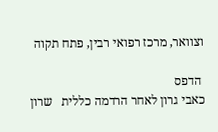וצוואר, מרכז רפואי רבין, פתח תקוה

 הדפס
כאבי גרון לאחר הרדמה כללית   שרון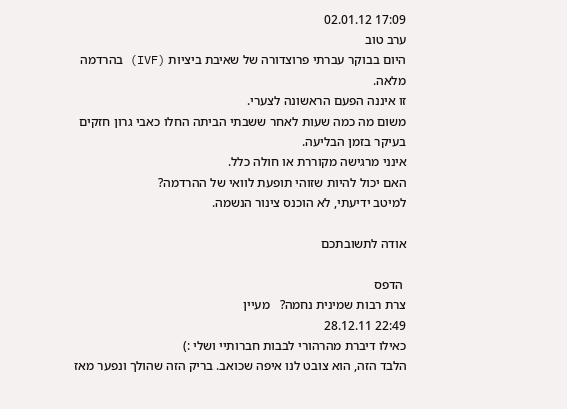17:09 02.01.12
ערב טוב
היום בבוקר עברתי פרוצדורה של שאיבת ביציות (IVF) בהרדמה מלאה.
זו איננה הפעם הראשונה לצערי.
משום מה כמה שעות לאחר ששבתי הביתה החלו כאבי גרון חזקים
בעיקר בזמן הבליעה.
אינני מרגישה מקוררת או חולה כלל.
האם יכול להיות שזוהי תופעת לוואי של ההרדמה?
למיטב ידיעתי, לא הוכנס צינור הנשמה.

אודה לתשובתכם

 הדפס
צרת רבות שמינית נחמה?   מעיין
22:49 28.12.11
כאילו דיברת מהרהורי לבבות חברותיי ושלי :)
הלבד הזה, הוא צובט לנו איפה שכואב. בריק הזה שהולך ונפער מאז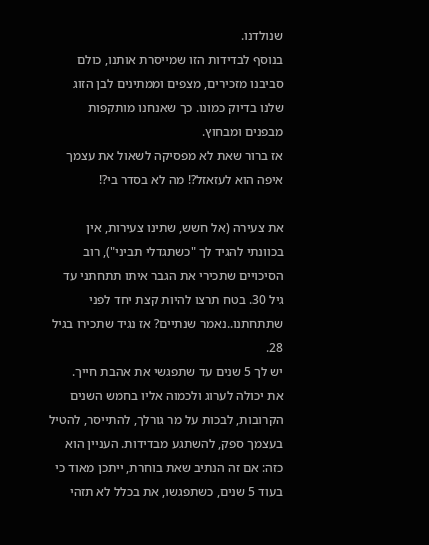שנולדנו.
בנוסף לבדידות הזו שמייסרת אותנו, כולם סביבנו מזכירים, מצפים וממתינים לבן הזוג שלנו בדיוק כמונו. כך שאנחנו מותקפות מבפנים ומבחוץ.
אז ברור שאת לא מפסיקה לשאול את עצמך איפה הוא לעזאזל?! מה לא בסדר בי?!

את צעירה (אל חשש, שתינו צעירות, אין בכוונתי להגיד לך "כשתגדלי תביני"), רוב הסיכויים שתכירי את הגבר איתו תתחתני עד גיל 30. בטח תרצו להיות קצת יחד לפני שתתחתנו..נאמר שנתיים? אז נגיד שתכירו בגיל 28.
יש לך 5 שנים עד שתפגשי את אהבת חייך.
את יכולה לערוג ולכמוה אליו בחמש השנים הקרובות, לבכות על מר גורלך, להתייסר, להטיל בעצמך ספק, להשתגע מבדידות. העניין הוא כזה: אם זה הנתיב שאת בוחרת, ייתכן מאוד כי בעוד 5 שנים, כשתפגשו, את בכלל לא תזהי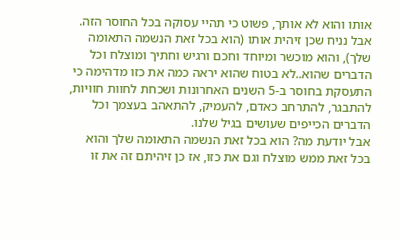אותו והוא לא אותך, פשוט כי תהיי עסוקה בכל החוסר הזה.
אבל נניח שכן זיהית אותו (הוא בכל זאת הנשמה התאומה שלך), והוא מוכשר ומיוחד וחכם ורגיש וחתיך ומוצלח וכל הדברים שהוא..לא בטוח שהוא יראה כמה את כזו מדהימה כי התעסקת בחוסר ב-5 השנים האחרונות ושכחת לחוות חוויות, להתבגר, להתרחב כאדם, להעמיק, להתאהב בעצמך וכל הדברים הכייפים שעושים בגיל שלנו.
אבל יודעת מה? הוא בכל זאת הנשמה התאומה שלך והוא בכל זאת ממש מוצלח וגם את כזו, אז כן זיהיתם זה את זו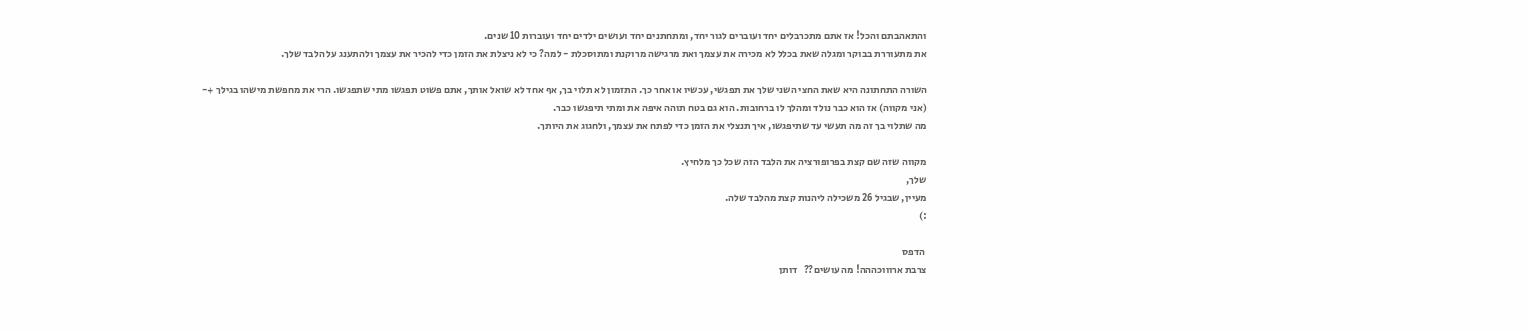והתאהבתם והכל! אז אתם מתכרבלים יחד ועוברים לגור יחד, ומתחתנים יחד ועושים ילדים יחד ועוברות 10 שנים.
את מתעוררת בבוקר ומגלה שאת בכלל לא מכירה את עצמך ואת מרגישה מרוקנת ומתוסכלת - למה? כי לא ניצלת את הזמן כדי להכיר את עצמך ולהתענג על הלבד שלך.

השורה התחתונה היא שאת החצי השני שלך את תפגשי, עכשיו או אחר כך. התזמון לא תלוי בך, אף אחד לא שואל אותך, אתם פשוט תפגשו מתי שתפגשו. הרי את מחפשת מישהו בגילך +- (אני מקווה) אז הוא כבר נולד ומהלך לו ברחובות. הוא גם בטח תוהה איפה את ומתי תיפגשו כבר.
מה שתלוי בך זה מה תעשי עד שתיפגשו, איך תנצלי את הזמן כדי לפתח את עצמך, ולחגוג את היותך.

מקווה שזה שם קצת בפרופורציה את הלבד הזה שכל כך מלחיץ.
שלך,
מעיין, שבגיל 26 משכילה ליהנות קצת מהלבד שלה.
:)

 הדפס
צרבת ארוווכההה! מה עושים??   דותן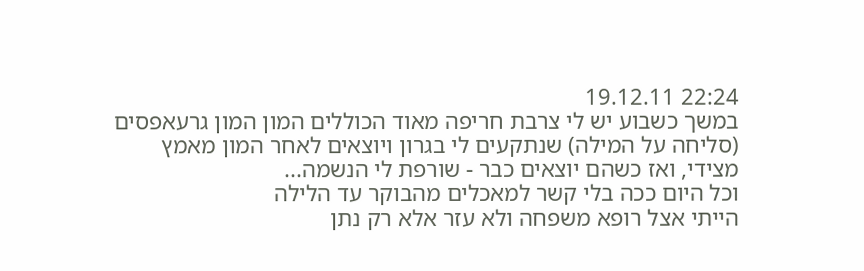22:24 19.12.11
במשך כשבוע יש לי צרבת חריפה מאוד הכוללים המון המון גרעאפסים (סליחה על המילה) שנתקעים לי בגרון ויוצאים לאחר המון מאמץ מצידי, ואז כשהם יוצאים כבר - שורפת לי הנשמה...
וכל היום ככה בלי קשר למאכלים מהבוקר עד הלילה
הייתי אצל רופא משפחה ולא עזר אלא רק נתן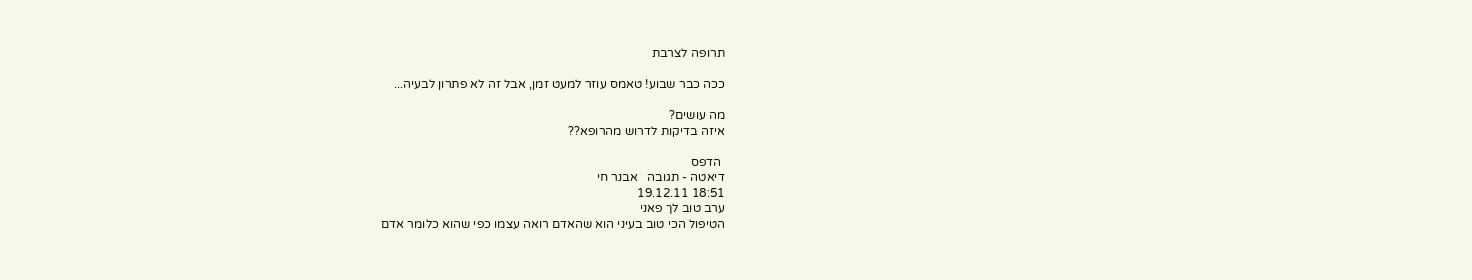תרופה לצרבת

ככה כבר שבוע! טאמס עוזר למעט זמן, אבל זה לא פתרון לבעיה...

מה עושים?
איזה בדיקות לדרוש מהרופא??

 הדפס
דיאטה - תגובה   אבנר חי
18:51 19.12.11
ערב טוב לך פאני
הטיפול הכי טוב בעיני הוא שהאדם רואה עצמו כפי שהוא כלומר אדם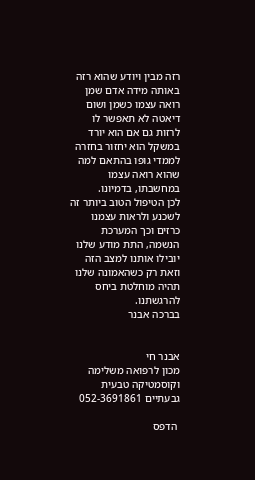רזה מבין ויודע שהוא רזה באותה מידה אדם שמן רואה עצמו כשמן ושום דיאטה לא תאפשר לו לרזות גם אם הוא יורד במשקל הוא יחזור בחזרה לממדי גופו בהתאם למה שהוא רואה עצמו במחשבתו, בדמיונו.
לכן הטיפול הטוב ביותר זה לשכנע ולראות עצמנו כרזים וכך המערכת הנשמה, התת מודע שלנו יובילו אותנו למצב הזה וזאת רק כשהאמונה שלנו תהיה מוחלטת ביחס להרגשתנו.
בברכה אבנר


אבנר חי
מכון לרפואה משלימה וקוסמטיקה טבעית
גבעתיים 052-3691861

 הדפס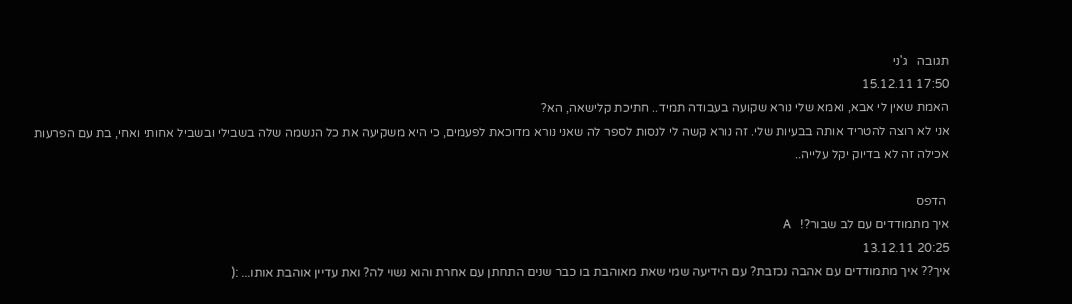תגובה   ג'ני
17:50 15.12.11
האמת שאין לי אבא, ואמא שלי נורא שקועה בעבודה תמיד.. חתיכת קלישאה, הא?
אני לא רוצה להטריד אותה בבעיות שלי. זה נורא קשה לי לנסות לספר לה שאני נורא מדוכאת לפעמים, כי היא משקיעה את כל הנשמה שלה בשבילי ובשביל אחותי ואחי, בת עם הפרעות אכילה זה לא בדיוק יקל עלייה..

 הדפס
איך מתמודדים עם לב שבור?!   A
20:25 13.12.11
איך?? איך מתמודדים עם אהבה נכזבת? עם הידיעה שמי שאת מאוהבת בו כבר שנים התחתן עם אחרת והוא נשוי לה? ואת עדיין אוהבת אותו... :(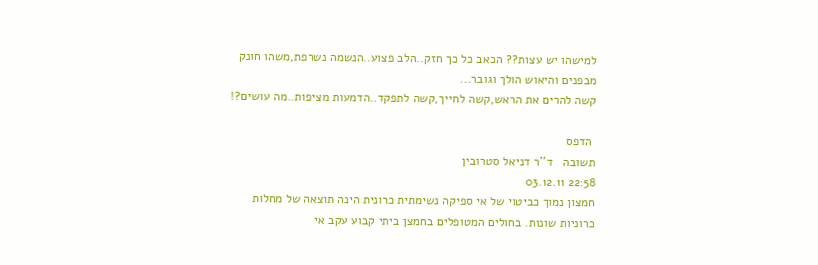למישהו יש עצות?? הכאב כל כך חזק..הלב פצוע..הנשמה נשרפת,משהו חונק מבפנים והיאוש הולך וגובר...
קשה להרים את הראש,קשה לחייך,קשה לתפקד..הדמעות מציפות..מה עושים?!

 הדפס
תשובה   ד''ר דניאל סטרובין
22:58 03.12.11
חמצון נמוך כביטוי של אי ספיקה נשימתית כרונית הינה תוצאה של מחלות כרוניות שונות. בחולים המטופלים בחמצן ביתי קבוע עקב אי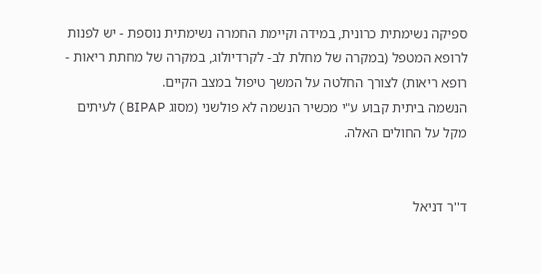ספיקה נשימתית כרונית, במידה וקיימת החמרה נשימתית נוספת - יש לפנות לרופא המטפל (במקרה של מחלת לב- לקרדיולוג, במקרה של מחתת ריאות - רופא ריאות) לצורך החלטה על המשך טיפול במצב הקיים.
הנשמה ביתית קבוע ע"י מכשיר הנשמה לא פולשני (מסוג BIPAP ) לעיתים מקל על החולים האלה.


ד''ר דניאל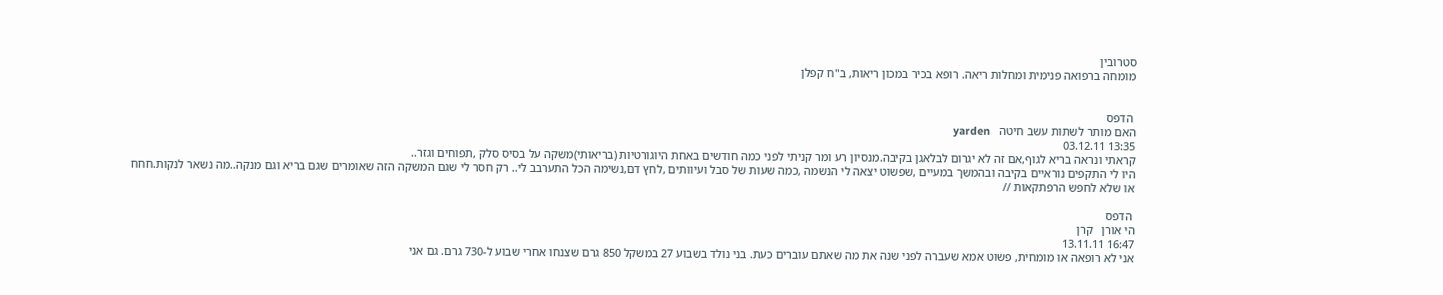סטרובין
מומחה ברפואה פנימית ומחלות ריאה. רופא בכיר במכון ריאות, ב"ח קפלן


 הדפס
האם מותר לשתות עשב חיטה   yarden
13:35 03.12.11
קראתי ונראה בריא לגוף,אם זה לא יגרום לבלאגן בקיבה.מנסיון רע ומר קניתי לפני כמה חודשים באחת היוגורטיות (בריאותי)משקה על בסיס סלק ,תפוחים וגזר..
היו לי התקפים נוראיים בקיבה ובהמשך במעיים ,שפשוט יצאה לי הנשמה ,כמה שעות של סבל ועיוותים ,לחץ דם,נשימה הכל התערבב לי.. רק חסר לי שגם המשקה הזה שאומרים שגם בריא וגם מנקה..מה נשאר לנקות.חחח
או שלא לחפש הרפתקאות //

 הדפס
הי אורן   קרן
16:47 13.11.11
אני לא רופאה או מומחית, פשוט אמא שעברה לפני שנה את מה שאתם עוברים כעת. בני נולד בשבוע 27 במשקל 850 גרם שצנחו אחרי שבוע ל-730 גרם. גם אני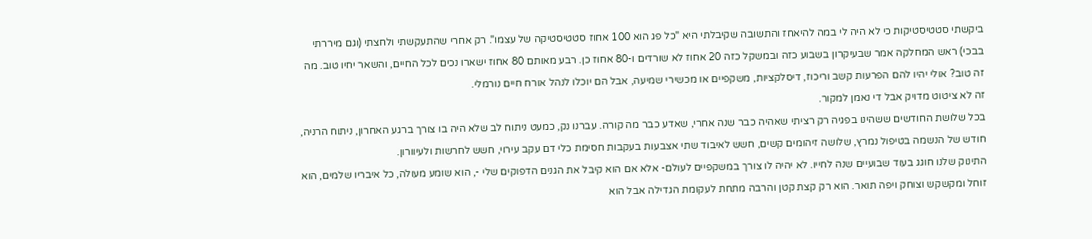ביקשתי סטטיסטיקות כי לא היה לי במה להיאחז והתשובה שקיבלתי היא "כל פג הוא 100 אחוז סטטיסטיקה של עצמו". רק אחרי שהתעקשתי ולחצתי (וגם מיררתי בבכי) ראש המחלקה אמר שבעיקרון בשבוע כזה ובמשקל כזה 20 אחוז לא שורדים ו-80 אחוז כן. רבע מאותם 80 אחוז ישארו נכים לכל החיים, והשאר יחיו טוב. מה זה טוב? אולי יהיו להם הפרעות קשב וריכוז, דיסלקציות, משקפיים או מכשירי שמיעה, אבל הם יוכלו לנהל אורח חיים נורמלי.
זה לא ציטוט מדויק אבל די נאמן למקור.
בכל שלושת החודשים ששהינו בפגיה רק רציתי שאהיה כבר שנה אחרי, שאדע כבר מה קורה. עברנו נק, כמעט ניתוח לב שלא היה בו צורך ברגע האחרון, ניתוח הרניה, חודש של הנשמה בטיפול נמרץ, שלושה זיהומים קשים, חשש לאיבוד שתי אצבעות בעקבות חסימת כלי דם עקב עירוי, חשש לחרשות ולעיוורון.
התינוק שלנו חוגג בעוד שבועיים שנה לחייו. לא יהיה לו צורך במשקפיים לעולם- אלא אם הוא קיבל את הגנים הדפוקים שלי -, הוא שומע מעולה, כל איבריו שלמים, הוא זוחל ומקשקש וצוחק ויפה תואר. הוא רק קצת קטן והרבה מתחת לעקומת הגדילה אבל הוא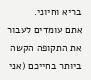בריא וחיוני.
אתם עומדים לעבור את התקופה הקשה ביותר בחייכם (אני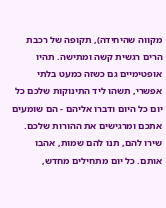מקווה שהיחידה), תקופה של רכבת הרים רגשית קשה ומתישה. תהיו אופטימיים גם כשזה כמעט בלתי אפשרי, תשהו ליד התינוקות שלכם כל יום כל היום ודברו אליהם - הם שומעים אתכם ומרגישים את ההורות שלכם. שירו להם, תנו להם שמות, אהבו אותם. כל יום מתחילים מחדש,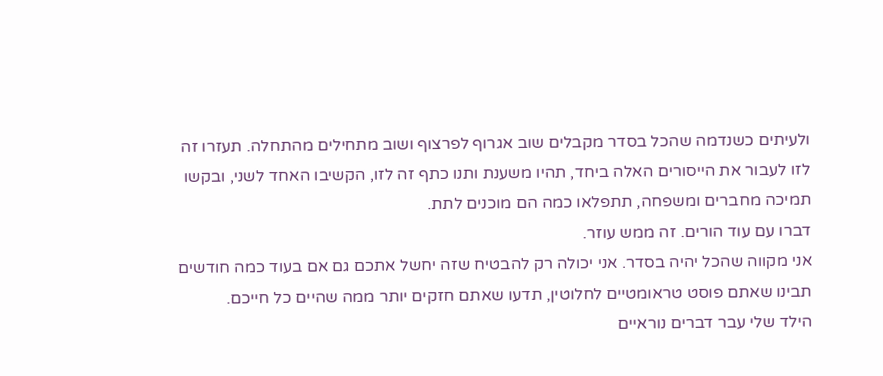ולעיתים כשנדמה שהכל בסדר מקבלים שוב אגרוף לפרצוף ושוב מתחילים מהתחלה. תעזרו זה לזו לעבור את הייסורים האלה ביחד, תהיו משענת ותנו כתף זה לזו, הקשיבו האחד לשני, ובקשו תמיכה מחברים ומשפחה, תתפלאו כמה הם מוכנים לתת.
דברו עם עוד הורים. זה ממש עוזר.
אני מקווה שהכל יהיה בסדר. אני יכולה רק להבטיח שזה יחשל אתכם גם אם בעוד כמה חודשים תבינו שאתם פוסט טראומטיים לחלוטין, תדעו שאתם חזקים יותר ממה שהיים כל חייכם.
הילד שלי עבר דברים נוראיים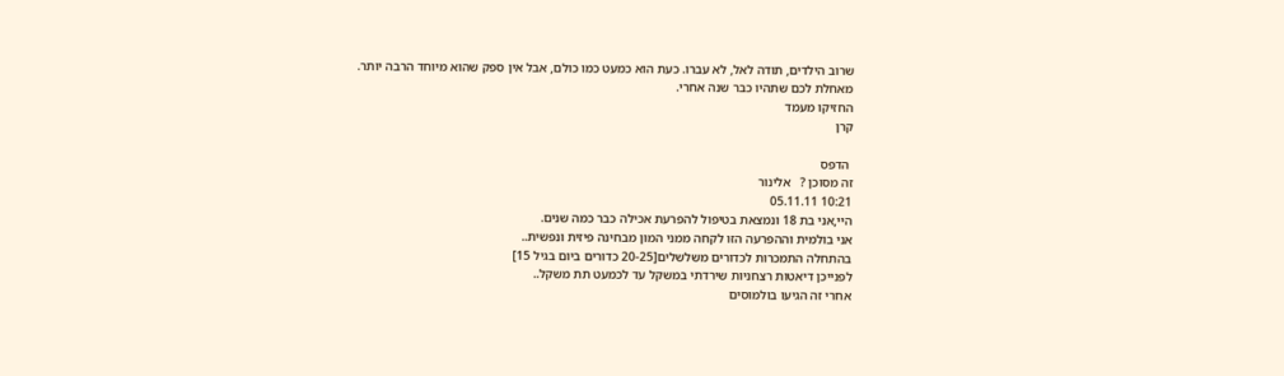שרוב הילדים, תודה לאל, לא עברו. כעת הוא כמעט כמו כולם, אבל אין ספק שהוא מיוחד הרבה יותר.
מאחלת לכם שתהיו כבר שנה אחרי.
החזיקו מעמד
קרן

 הדפס
זה מסוכן ?   אלינור
10:21 05.11.11
היי,אני בת 18 ונמצאת בטיפול להפרעת אכילה כבר כמה שנים.
אני בולמית וההפרעה הזו לקחה ממני המון מבחינה פיזית ונפשית..
בהתחלה התמכרות לכדורים משלשלים[20-25 כדורים ביום בגיל 15]
לפנייכן דיאטות רצחניות שירדתי במשקל עד לכמעט תת משקל..
אחרי זה הגיעו בולמוסים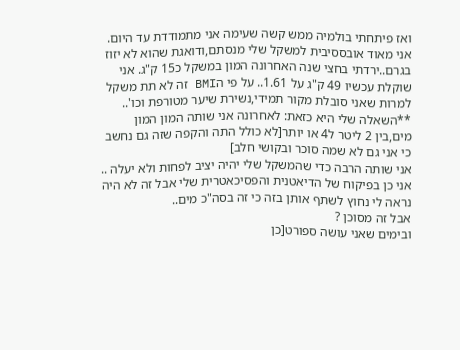ואז פיתחתי בולמיה ממש קשה שעימה אני מתמודדת עד היום.
אני מאוד אובססיבית למשקל שלי מנסתם,ודואגת שהוא לא יזוז בגרם..ירדתי בחצי שנה האחרונה המון במשקל כ15 ק"ג. אני שוקלת עכשיו 49 ק"ג על 1.61.. על פי הBMI זה לא תת משקל למרות שאני סובלת מקור תמידי,נשירת שיער מטורפת וכו'..
**השאלה שלי היא כזאת: לאחרונה אני שותה המון המון מים,בין 2 ליטר ל4 או יותר[לא כולל התה והקפה שזה גם נחשב כי אני גם לא שמה סוכר ובקושי חלב]
אני שותה הרבה כדי שהמשקל שלי יהיה יציב לפחות ולא יעלה ..
אני כן בפיקוח של הדיאטנית והפסיכאטרית שלי אבל זה לא היה נראה לי נחוץ לשתף אותן בזה כי זה בסה"כ מים..
אבל זה מסוכן ?
ובימים שאני עושה ספורט[כן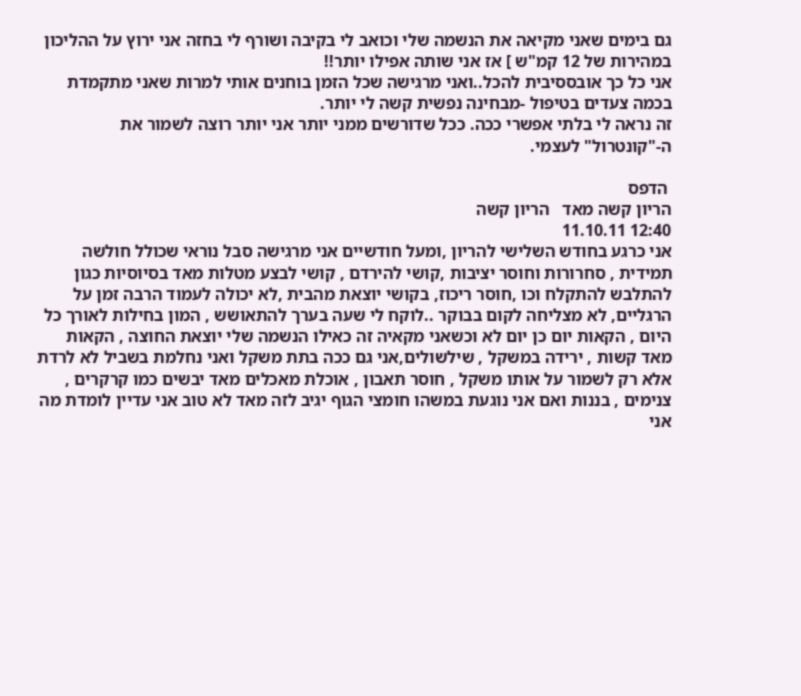גם בימים שאני מקיאה את הנשמה שלי וכואב לי בקיבה ושורף לי בחזה אני ירוץ על ההליכון במהירות של 12 קמ"ש ] אז אני שותה אפילו יותר!!
אני כל כך אובססיבית להכל..ואני מרגישה שכל הזמן בוחנים אותי למרות שאני מתקמדת בכמה צעדים בטיפול -מבחינה נפשית קשה לי יותר.
זה נראה לי בלתי אפשרי ככה. ככל שדורשים ממני יותר אני יותר רוצה לשמור את ה-"קונטרול" לעצמי.

 הדפס
הריון קשה מאד   הריון קשה
12:40 11.10.11
אני כרגע בחודש השלישי להריון ,ומעל חודשיים אני מרגישה סבל נוראי שכולל חולשה תמידית , סחרורות וחוסר יציבות ,קושי להירדם , קושי לבצע מטלות מאד בסיוסיות כגון להתלבש להתקלח וכו ,חוסר ריכוז, בקושי יוצאת מהבית ,לא יכולה לעמוד הרבה זמן על הרגליים, לא מצליחה לקום בבוקר ..לוקח לי שעה בערך להתאושש , המון בחילות לאורך כל היום , הקאות יום כן יום לא וכשאני מקאיה זה כאילו הנשמה שלי יוצאת החוצה , הקאות מאד קשות , ירידה במשקל , שילשולים,אני גם ככה בתת משקל ואני נחלמת בשביל לא לרדת אלא רק לשמור על אותו משקל , חוסר תאבון , אוכלת מאכלים מאד יבשים כמו קרקרים , צנימים , בננות ואם אני נוגעת במשהו חומצי הגוף יגיב לזה מאד לא טוב אני עדיין לומדת מה אני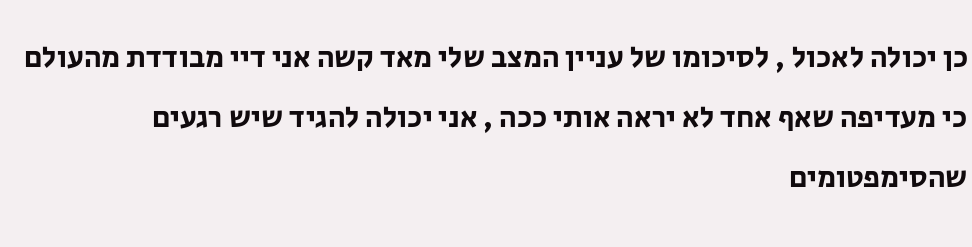כן יכולה לאכול , לסיכומו של עניין המצב שלי מאד קשה אני דיי מבודדת מהעולם כי מעדיפה שאף אחד לא יראה אותי ככה , אני יכולה להגיד שיש רגעים שהסימפטומים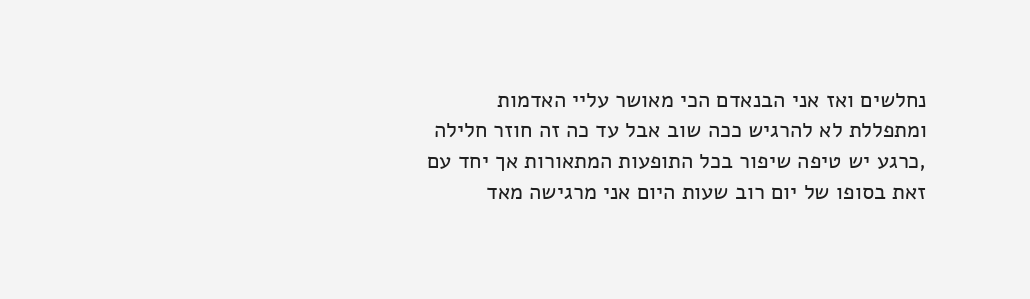נחלשים ואז אני הבנאדם הכי מאושר עליי האדמות ומתפללת לא להרגיש ככה שוב אבל עד כה זה חוזר חלילה ,כרגע יש טיפה שיפור בכל התופעות המתאורות אך יחד עם זאת בסופו של יום רוב שעות היום אני מרגישה מאד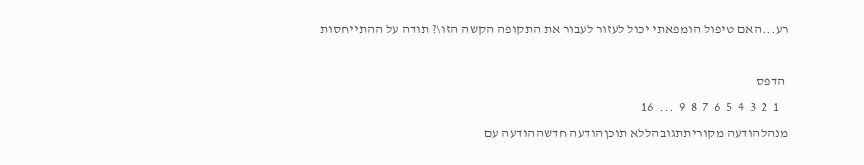רע...האם טיפול הומפאתי יכול לעזור לעבור את התקופה הקשה הזו\? תודה על ההתייחסות

 הדפס
   1  2  3  4  5  6  7  8  9  ...  16
מנהלהודעה מקוריתתגובהללא תוכןהודעה חדשההודעה עם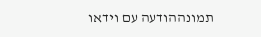תמונההודעה עם וידאו